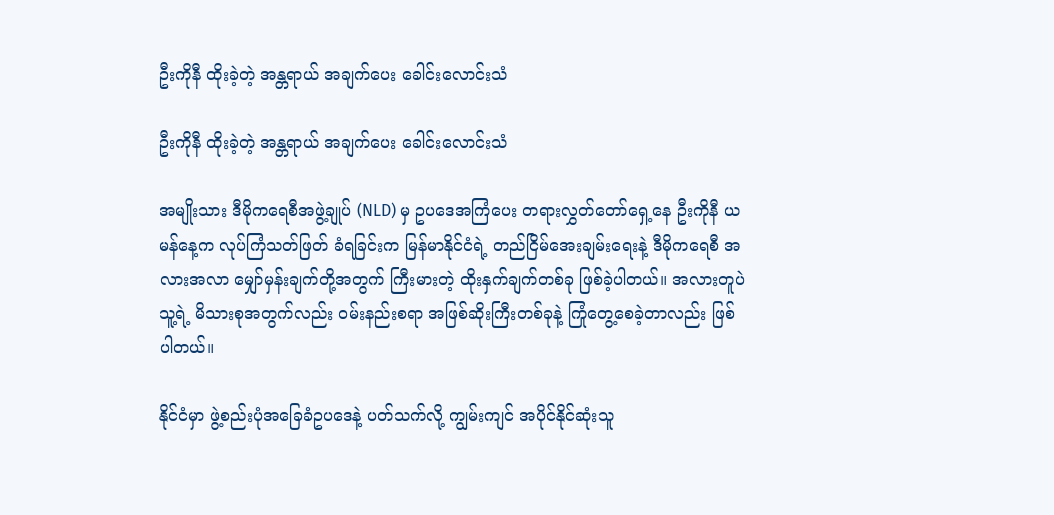ဦးကိုနီ ထိုးခဲ့တဲ့ အန္တရာယ် အချက်ပေး ခေါင်းလောင်းသံ

ဦးကိုနီ ထိုးခဲ့တဲ့ အန္တရာယ် အချက်ပေး ခေါင်းလောင်းသံ

အမျိုးသား ဒီမိုကရေစီအဖွဲ့ချုပ် (NLD) မှ ဥပဒေအကြံပေး တရားလွှတ်တော်ရှေ့နေ ဦးကိုနီ ယမန်နေ့က လုပ်ကြံသတ်ဖြတ် ခံရခြင်းက မြန်မာနိုင်ငံရဲ့ တည်ငြိမ်အေးချမ်းရေးနဲ့ ဒီမိုကရေစီ အလားအလာ မျှော်မှန်းချက်တို့အတွက် ကြီးမားတဲ့ ထိုးနှက်ချက်တစ်ခု ဖြစ်ခဲ့ပါတယ်။ အလားတူပဲ သူ့ရဲ့ မိသားစုအတွက်လည်း ဝမ်းနည်းစရာ အဖြစ်ဆိုးကြီးတစ်ခုနဲ့ ကြုံတွေ့စေခဲ့တာလည်း ဖြစ်ပါတယ်။

နိုင်ငံမှာ ဖွဲ့စည်းပုံအခြေခံဥပဒေနဲ့ ပတ်သက်လို့ ကျွမ်းကျင် အပိုင်နိုင်ဆုံးသူ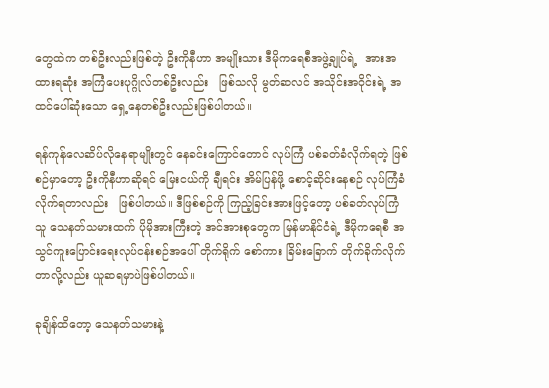တွေထဲက တစ်ဦးလည်းဖြစ်တဲ့ ဦးကိုနီဟာ အမျိုးသား ဒီမိုကရေစီအဖွဲ့ချုပ်ရဲ့  အားအထားရဆုံး အကြံပေးပုဂ္ဂိုလ်တစ်ဦးလည်း   ဖြစ်သလို မွတ်ဆလင် အသိုင်းအဝိုင်းရဲ့ အထင်ပေါ်ဆုံးသော ရှေ့နေတစ်ဦးလည်းဖြစ်ပါတယ်။

ရန်ကုန်လေဆိပ်လိုနေရာမျိုးတွင် နေခင်းကြောင်တောင် လုပ်ကြံ ပစ်ခတ်ခံလိုက်ရတဲ့ ဖြစ်စဉ်မှာတော့ ဦးကိုနီဟာဆိုရင် မြေးငယ်ကို ချီရင်း အိမ်ပြန်ဖို့ စောင့်ဆိုင်းနေစဉ် လုပ်ကြံခံလိုက်ရတာလည်း   ဖြစ်ပါတယ်။ ဒီဖြစ်စဉ်ကို ကြည့်ခြင်းအားဖြင့်တော့ ပစ်ခတ်လုပ်ကြံသူ သေနတ်သမားထက် ပိုမိုအားကြီးတဲ့ အင်အားစုတွေက မြန်မာနိုင်ငံရဲ့ ဒီမိုကရေစီ အသွင်ကူးပြောင်းရေးလုပ်ငန်းစဉ်အပေါ် တိုက်ရိုက် စော်ကား ခြိမ်းခြောက် တိုက်ခိုက်လိုက်တာလို့လည်း ယူဆရမှာပဲဖြစ်ပါတယ်။

ခုချိန်ထိတော့ သေနတ်သမားနဲ့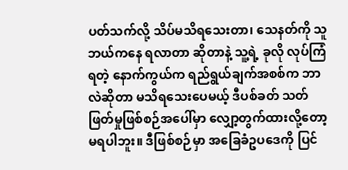ပတ်သက်လို့ သိပ်မသိရသေးတာ၊ သေနတ်ကို သူဘယ်ကနေ ရလာတာ ဆိုတာနဲ့ သူ့ရဲ့ ခုလို လုပ်ကြံရတဲ့ နောက်ကွယ်က ရည်ရွယ်ချက်အစစ်က ဘာလဲဆိုတာ မသိရသေးပေမယ့် ဒီပစ်ခတ် သတ်ဖြတ်မှုဖြစ်စဉ်အပေါ်မှာ လျှော့တွက်ထားလို့တော့ မရပါဘူး။ ဒီဖြစ်စဉ်မှာ အခြေခံဥပဒေကို ပြင်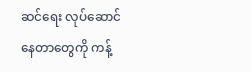ဆင်ရေး လုပ်ဆောင်နေတာတွေကို ကန့်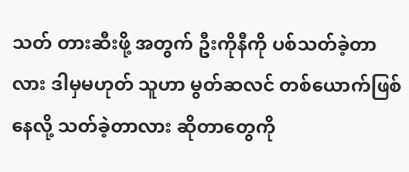သတ် တားဆီးဖို့ အတွက် ဦးကိုနီကို ပစ်သတ်ခဲ့တာလား ဒါမှမဟုတ် သူဟာ မွတ်ဆလင် တစ်ယောက်ဖြစ်နေလို့ သတ်ခဲ့တာလား ဆိုတာတွေကို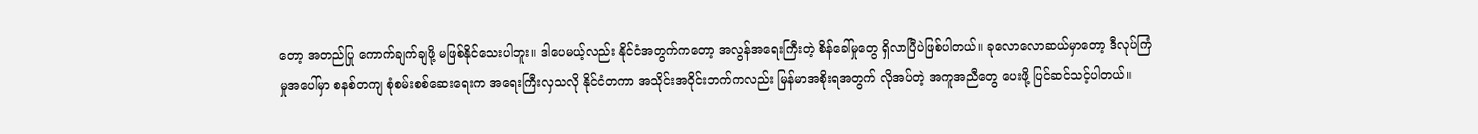တော့ အတည်ပြု ကောက်ချက်ချဖို့ မဖြစ်နိုင်သေးပါဘူး။ ဒါပေမယ့်လည်း နိုင်ငံအတွက်ကတော့ အလွန်အရေးကြီးတဲ့ စိန်ခေါ်မှုတွေ ရှိလာပြီပဲဖြစ်ပါတယ်။ ခုလောလောဆယ်မှာတော့ ဒီလုပ်ကြံမှုအပေါ်မှာ စနစ်တကျ စုံစမ်းစစ်ဆေးရေးက အရေးကြီးလှသလို နိုင်ငံတကာ အသိုင်းအဝိုင်းဘက်ကလည်း မြန်မာအစိုးရအတွက် လိုအပ်တဲ့ အကူအညီတွေ ပေးဖို့ ပြင်ဆင်သင့်ပါတယ်။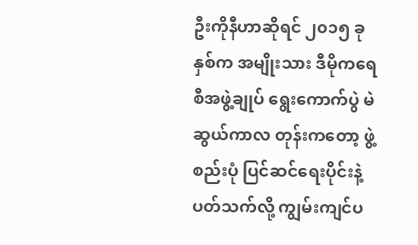ဦးကိုနီဟာဆိုရင် ၂၀၁၅ ခုနှစ်က အမျိုးသား ဒီမိုကရေစီအဖွဲ့ချုပ် ရွေးကောက်ပွဲ မဲဆွယ်ကာလ တုန်းကတော့ ဖွဲ့စည်းပုံ ပြင်ဆင်ရေးပိုင်းနဲ့ပတ်သက်လို့ ကျွမ်းကျင်ပ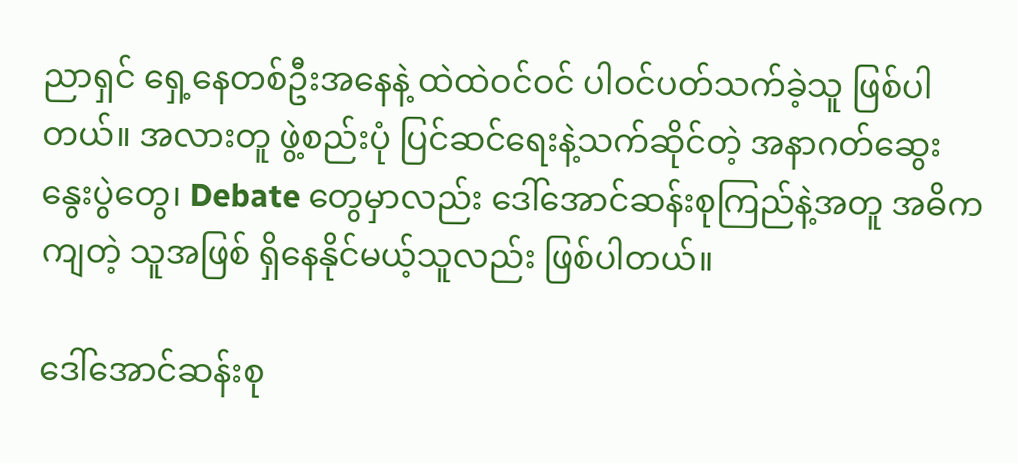ညာရှင် ရှေ့နေတစ်ဦးအနေနဲ့ ထဲထဲဝင်ဝင် ပါဝင်ပတ်သက်ခဲ့သူ ဖြစ်ပါတယ်။ အလားတူ ဖွဲ့စည်းပုံ ပြင်ဆင်ရေးနဲ့သက်ဆိုင်တဲ့ အနာဂတ်ဆွေးနွေးပွဲတွေ၊ Debate တွေမှာလည်း ဒေါ်အောင်ဆန်းစုကြည်နဲ့အတူ အဓိကကျတဲ့ သူအဖြစ် ရှိနေနိုင်မယ့်သူလည်း ဖြစ်ပါတယ်။

ဒေါ်အောင်ဆန်းစု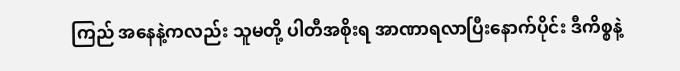ကြည် အနေနဲ့ကလည်း သူမတို့ ပါတီအစိုးရ အာဏာရလာပြီးနောက်ပိုင်း ဒီကိစ္စနဲ့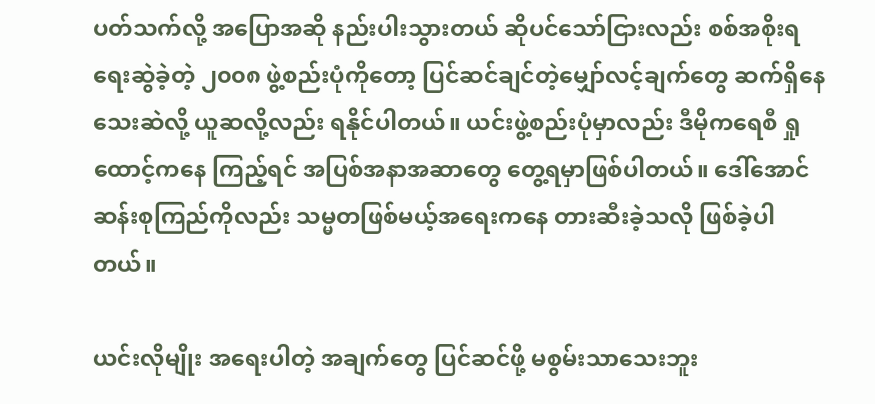ပတ်သက်လို့ အပြောအဆို နည်းပါးသွားတယ် ဆိုပင်သော်ငြားလည်း စစ်အစိုးရ ရေးဆွဲခဲ့တဲ့ ၂၀၀၈ ဖွဲ့စည်းပုံကိုတော့ ပြင်ဆင်ချင်တဲ့မျှော်လင့်ချက်တွေ ဆက်ရှိနေသေးဆဲလို့ ယူဆလို့လည်း ရနိုင်ပါတယ်။ ယင်းဖွဲ့စည်းပုံမှာလည်း ဒီမိုကရေစီ ရှုထောင့်ကနေ ကြည့်ရင် အပြစ်အနာအဆာတွေ တွေ့ရမှာဖြစ်ပါတယ်။ ဒေါ်အောင်ဆန်းစုကြည်ကိုလည်း သမ္မတဖြစ်မယ့်အရေးကနေ တားဆီးခဲ့သလို ဖြစ်ခဲ့ပါတယ်။

ယင်းလိုမျိုး အရေးပါတဲ့ အချက်တွေ ပြင်ဆင်ဖို့ မစွမ်းသာသေးဘူး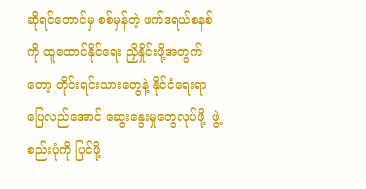ဆိုရင်တောင်မှ စစ်မှန်တဲ့ ဖက်ဒရယ်စနစ်ကို ထူထောင်နိုင်ရေး ညှိနှိုင်းဖို့အတွက်တော့ တိုင်းရင်းသားတွေနဲ့ နိုင်ငံရေးရာ ပြေလည်အောင် ဆွေးနွေးမှုတွေလုပ်ဖို့  ဖွဲ့စည်းပုံကို ပြင်ဖို့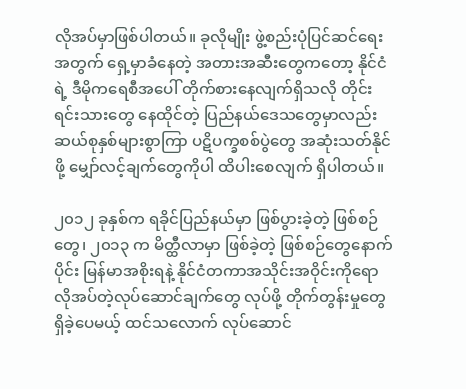လိုအပ်မှာဖြစ်ပါတယ်။ ခုလိုမျိုး ဖွဲ့စည်းပုံပြင်ဆင်ရေးအတွက် ရှေ့မှာခံနေတဲ့ အတားအဆီးတွေကတော့ နိုင်ငံရဲ့ ဒီမိုကရေစီအပေါ် တိုက်စားနေလျက်ရှိသလို တိုင်းရင်းသားတွေ နေထိုင်တဲ့ ပြည်နယ်ဒေသတွေမှာလည်း ဆယ်စုနှစ်များစွာကြာ ပဋိပက္ခစစ်ပွဲတွေ အဆုံးသတ်နိုင်ဖို့ မျှော်လင့်ချက်တွေကိုပါ ထိပါးစေလျက် ရှိပါတယ်။

၂၀၁၂ ခုနှစ်က ရခိုင်ပြည်နယ်မှာ ဖြစ်ပွားခဲ့တဲ့ ဖြစ်စဉ်တွေ၊ ၂၀၁၃ က မိတ္ထီလာမှာ ဖြစ်ခဲ့တဲ့ ဖြစ်စဉ်တွေနောက်ပိုင်း မြန်မာအစိုးရနဲ့ နိုင်ငံတကာအသိုင်းအဝိုင်းကိုရော လိုအပ်တဲ့လုပ်ဆောင်ချက်တွေ လုပ်ဖို့ တိုက်တွန်းမှုတွေ ရှိခဲ့ပေမယ့် ထင်သလောက် လုပ်ဆောင်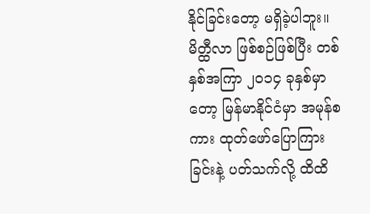နိုင်ခြင်းတော့ မရှိခဲ့ပါဘူး။ မိတ္ထီလာ ဖြစ်စဉ်ဖြစ်ပြီး တစ်နှစ်အကြာ ၂၀၁၄ ခုနှစ်မှာတော့ မြန်မာနိုင်ငံမှာ အမုန်စကား ထုတ်ဖော်ပြောကြားခြင်းနဲ့ ပတ်သက်လို့ ထိထိ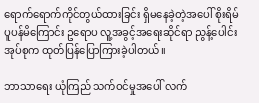ရောက်ရောက်ကိုင်တွယ်ထားခြင်း ရှိမနေခဲ့တဲ့အပေါ် စိုးရိမ်ပူပန်မိကြောင်း ဥရောပ လူ့အခွင့်အရေးဆိုင်ရာ ညွန့်ပေါင်းအုပ်စုက ထုတ်ပြန်ပြောကြားခဲ့ပါတယ်။

ဘာသာရေး ယုံကြည် သက်ဝင်မှုအပေါ် လက်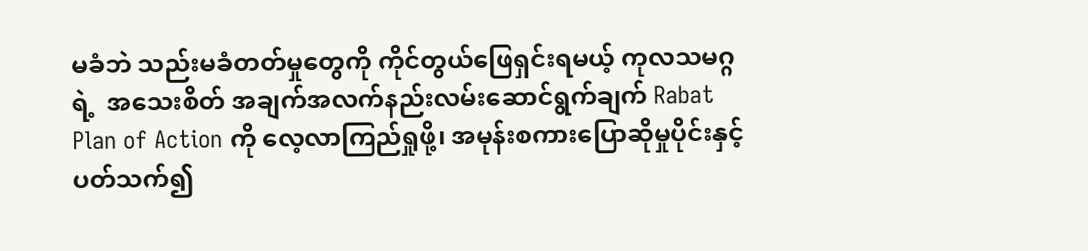မခံဘဲ သည်းမခံတတ်မှုတွေကို ကိုင်တွယ်ဖြေရှင်းရမယ့် ကုလသမဂ္ဂရဲ့  အသေးစိတ် အချက်အလက်နည်းလမ်းဆောင်ရွက်ချက် Rabat Plan of Action ကို လေ့လာကြည်ရှုဖို့၊ အမုန်းစကားပြောဆိုမှုပိုင်းနှင့် ပတ်သက်၍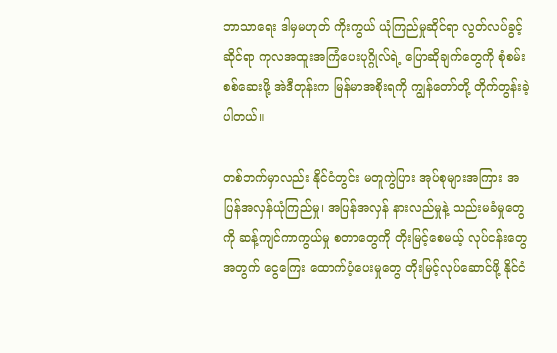ဘာသာရေး ဒါမှမဟုတ် ကိုးကွယ် ယုံကြည်မှုဆိုင်ရာ လွတ်လပ်ခွင့်ဆိုင်ရာ ကုလအထူးအကြံပေးပုဂ္ဂိုလ်ရဲ့ ပြောဆိုချက်တွေကို စုံစမ်းစစ်ဆေးဖို့ အဲဒီတုန်းက မြန်မာအစိုးရကို ကျွန်တော်တို့ တိုက်တွန်းခဲ့ပါတယ်။

တစ်ဘက်မှာလည်း နိုင်ငံတွင်း မတူကွဲပြား အုပ်စုများအကြား အပြန်အလှန်ယုံကြည်မှု၊ အပြန်အလှန် နားလည်မှုနဲ့ သည်းမခံမှုတွေကို ဆန့်ကျင်ကာကွယ်မှု စတာတွေကို တိုးမြင့်စေမယ့် လုပ်ငန်းတွေအတွက် ငွေကြေး ထောက်ပံ့ပေးမှုတွေ တိုးမြင့်လုပ်ဆောင်ဖို့ နိုင်ငံ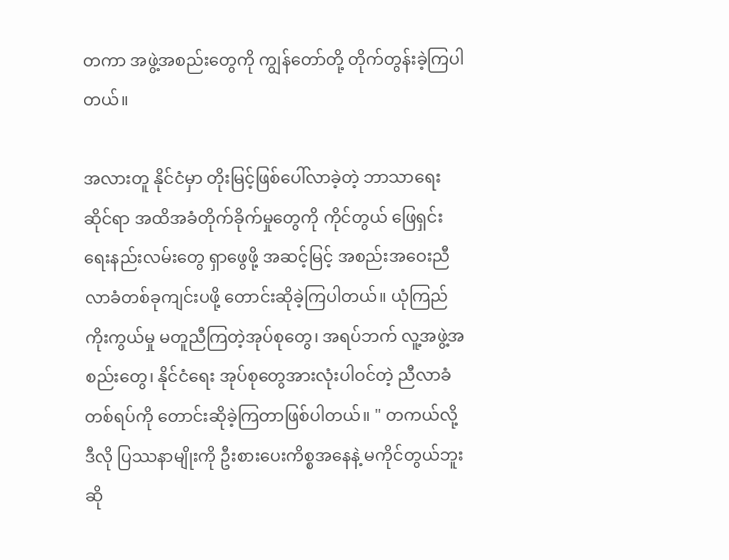တကာ အဖွဲ့အစည်းတွေကို ကျွန်တော်တို့ တိုက်တွန်းခဲ့ကြပါတယ်။

အလားတူ နိုင်ငံမှာ တိုးမြင့်ဖြစ်ပေါ်လာခဲ့တဲ့ ဘာသာရေးဆိုင်ရာ အထိအခံတိုက်ခိုက်မှုတွေကို ကိုင်တွယ် ဖြေရှင်းရေးနည်းလမ်းတွေ ရှာဖွေဖို့ အဆင့်မြင့် အစည်းအဝေးညီလာခံတစ်ခုကျင်းပဖို့ တောင်းဆိုခဲ့ကြပါတယ်။ ယုံကြည်ကိုးကွယ်မှု မတူညီကြတဲ့အုပ်စုတွေ၊ အရပ်ဘက် လူ့အဖွဲ့အစည်းတွေ၊ နိုင်ငံရေး အုပ်စုတွေအားလုံးပါဝင်တဲ့ ညီလာခံတစ်ရပ်ကို တောင်းဆိုခဲ့ကြတာဖြစ်ပါတယ်။ " တကယ်လို့ ဒီလို ပြဿနာမျိုးကို ဦးစားပေးကိစ္စအနေနဲ့ မကိုင်တွယ်ဘူးဆို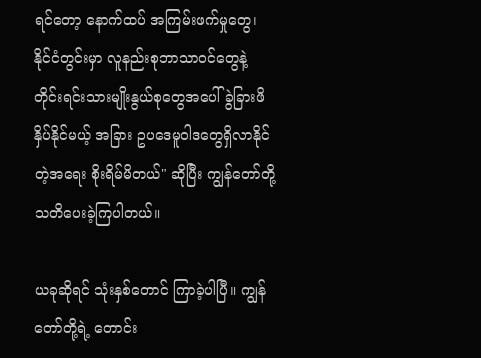ရင်တော့ နောက်ထပ် အကြမ်းဖက်မှုတွေ၊ နိုင်ငံတွင်းမှာ လူနည်းစုဘာသာဝင်တွေနဲ့ တိုင်းရင်းသားမျိုးနွယ်စုတွေအပေါ် ခွဲခြားဖိနှိပ်နိုင်မယ့် အခြား ဥပဒေမူဝါဒတွေရှိလာနိုင်တဲ့အရေး စိုးရိမ်မိတယ်" ဆိုပြီး ကျွန်တော်တို့ သတိပေးခဲ့ကြပါတယ်။

ယခုဆိုရင် သုံးနှစ်တောင် ကြာခဲ့ပါပြီ။ ကျွန်တော်တို့ရဲ့ တောင်း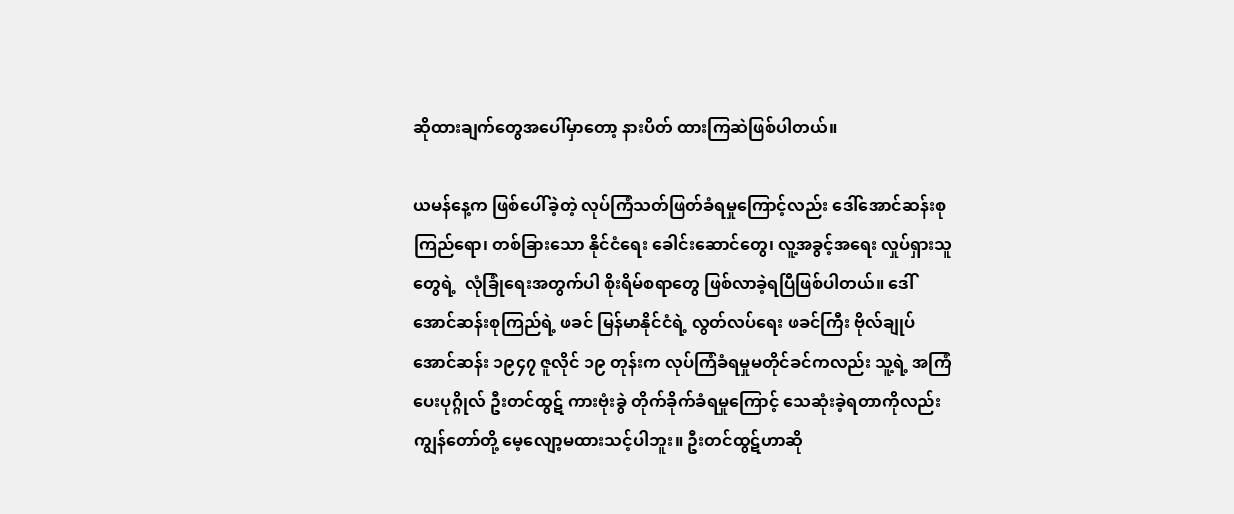ဆိုထားချက်တွေအပေါ်မှာတော့ နားပိတ် ထားကြဆဲဖြစ်ပါတယ်။

ယမန်နေ့က ဖြစ်ပေါ်ခဲ့တဲ့ လုပ်ကြံသတ်ဖြတ်ခံရမှုကြောင့်လည်း ဒေါ်အောင်ဆန်းစုကြည်ရော၊ တစ်ခြားသော နိုင်ငံရေး ခေါင်းဆောင်တွေ၊ လူ့အခွင့်အရေး လှုပ်ရှားသူတွေရဲ့  လုံခြုံရေးအတွက်ပါ စိုးရိမ်စရာတွေ ဖြစ်လာခဲ့ရပြီဖြစ်ပါတယ်။ ဒေါ်အောင်ဆန်းစုကြည်ရဲ့ ဖခင် မြန်မာနိုင်ငံရဲ့ လွတ်လပ်ရေး ဖခင်ကြီး ဗိုလ်ချုပ်အောင်ဆန်း ၁၉၄၇ ဇူလိုင် ၁၉ တုန်းက လုပ်ကြံခံရမှုမတိုင်ခင်ကလည်း သူ့ရဲ့ အကြံပေးပုဂ္ဂိုလ် ဦးတင်ထွဋ် ကားဗုံးခွဲ တိုက်ခိုက်ခံရမှုကြောင့် သေဆုံးခဲ့ရတာကိုလည်း ကျွန်တော်တို့ မေ့လျော့မထားသင့်ပါဘူး။ ဦးတင်ထွဋ်ဟာဆို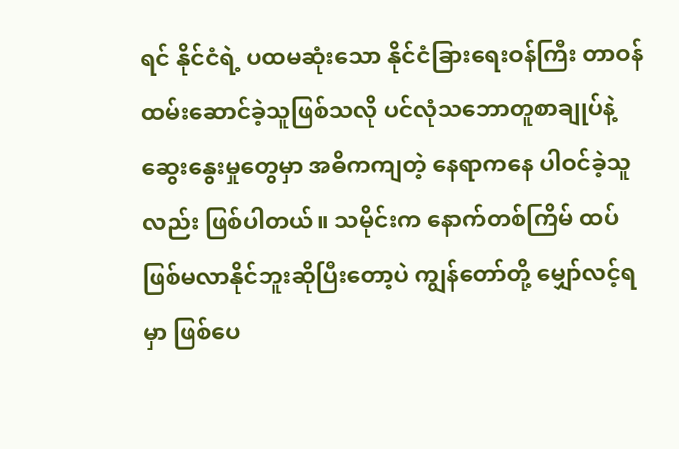ရင် နိုင်ငံရဲ့ ပထမဆုံးသော နိုင်ငံခြားရေးဝန်ကြီး တာဝန် ထမ်းဆောင်ခဲ့သူဖြစ်သလို ပင်လုံသဘောတူစာချုပ်နဲ့ ဆွေးနွေးမှုတွေမှာ အဓိကကျတဲ့ နေရာကနေ ပါဝင်ခဲ့သူလည်း ဖြစ်ပါတယ်။ သမိုင်းက နောက်တစ်ကြိမ် ထပ်ဖြစ်မလာနိုင်ဘူးဆိုပြီးတော့ပဲ ကျွန်တော်တို့ မျှော်လင့်ရမှာ ဖြစ်ပေ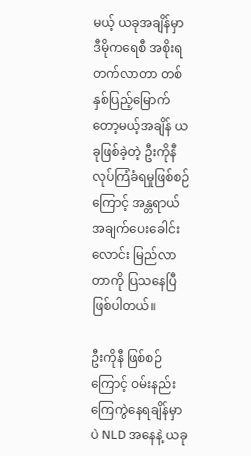မယ့် ယခုအချိန်မှာ ဒီမိုကရေစီ အစိုးရတက်လာတာ တစ်နှစ်ပြည့်မြောက်တော့မယ့်အချိန် ယခုဖြစ်ခဲ့တဲ့ ဦးကိုနီလုပ်ကြံခံရမှုဖြစ်စဉ်ကြောင့် အန္တရာယ် အချက်ပေးခေါင်းလောင်း မြည်လာတာကို ပြသနေပြီဖြစ်ပါတယ်။

ဦးကိုနီ ဖြစ်စဉ်ကြောင့် ဝမ်းနည်းကြေကွဲနေရချိန်မှာပဲ NLD အနေနဲ့ ယခု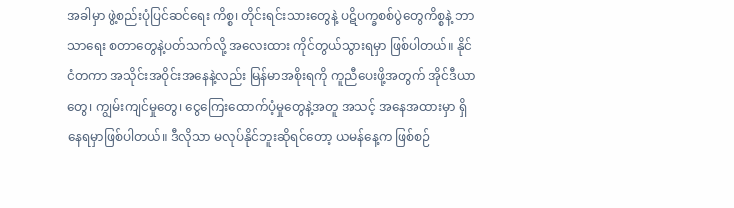အခါမှာ ဖွဲ့စည်းပုံပြင်ဆင်ရေး ကိစ္စ၊ တိုင်းရင်းသားတွေနဲ့ ပဋိပက္ခစစ်ပွဲတွေကိစ္စနဲ့ ဘာသာရေး စတာတွေနဲ့ပတ်သက်လို့ အလေးထား ကိုင်တွယ်သွားရမှာ ဖြစ်ပါတယ်။ နိုင်ငံတကာ အသိုင်းအဝိုင်းအနေနဲ့လည်း မြန်မာအစိုးရကို ကူညီပေးဖို့အတွက် အိုင်ဒီယာတွေ၊ ကျွမ်းကျင်မှုတွေ၊ ငွေကြေးထောက်ပံ့မှုတွေနဲ့အတူ အသင့် အနေအထားမှာ ရှိနေရမှာဖြစ်ပါတယ်။ ဒီလိုသာ မလုပ်နိုင်ဘူးဆိုရင်တော့ ယမန်နေ့က ဖြစ်စဉ်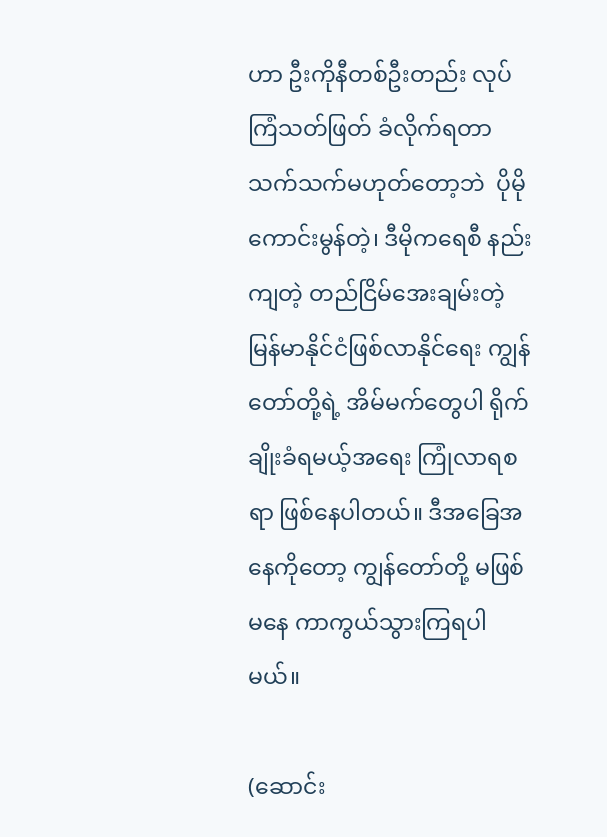ဟာ ဦးကိုနီတစ်ဦးတည်း လုပ်ကြံသတ်ဖြတ် ခံလိုက်ရတာ သက်သက်မဟုတ်တော့ဘဲ  ပိုမိုကောင်းမွန်တဲ့၊ ဒီမိုကရေစီ နည်းကျတဲ့ တည်ငြိမ်အေးချမ်းတဲ့ မြန်မာနိုင်ငံဖြစ်လာနိုင်ရေး ကျွန်တော်တို့ရဲ့ အိမ်မက်တွေပါ ရိုက်ချိုးခံရမယ့်အရေး ကြုံလာရစရာ ဖြစ်နေပါတယ်။ ဒီအခြေအနေကိုတော့ ကျွန်တော်တို့ မဖြစ်မနေ ကာကွယ်သွားကြရပါမယ်။

(ဆောင်း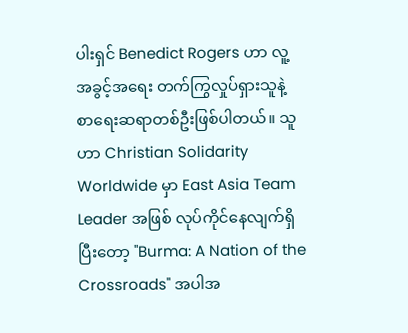ပါးရှင် Benedict Rogers ဟာ လူ့အခွင့်အရေး တက်ကြွလှုပ်ရှားသူနဲ့ စာရေးဆရာတစ်ဦးဖြစ်ပါတယ်။ သူဟာ Christian Solidarity Worldwide မှာ East Asia Team Leader အဖြစ် လုပ်ကိုင်နေလျက်ရှိပြီးတော့ "Burma: A Nation of the Crossroads" အပါအ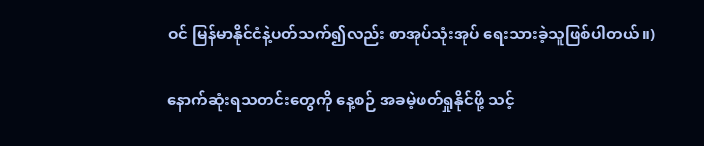ဝင် မြန်မာနိုင်ငံနဲ့ပတ်သက်၍လည်း စာအုပ်သုံးအုပ် ရေးသားခဲ့သူဖြစ်ပါတယ်။)

နောက်ဆုံးရသတင်းတွေကို နေ့စဉ် အခမဲ့ဖတ်ရှုနိုင်ဖို့ သင့်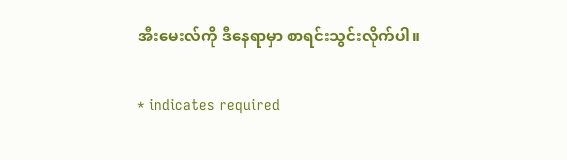အီးမေးလ်ကို ဒီနေရာမှာ စာရင်းသွင်းလိုက်ပါ။

* indicates required